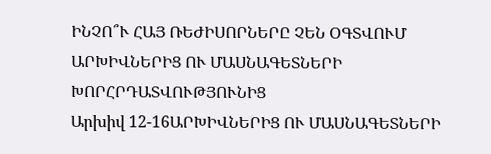ԻՆՉՈ՞Ւ ՀԱՅ ՌԵԺԻՍՈՐՆԵՐԸ ՉԵՆ ՕԳՏՎՈՒՄ ԱՐԽԻՎՆԵՐԻՑ ՈՒ ՄԱՍՆԱԳԵՏՆԵՐԻ ԽՈՐՀՐԴԱՏՎՈՒԹՅՈՒՆԻՑ
Արխիվ 12-16ԱՐԽԻՎՆԵՐԻՑ ՈՒ ՄԱՍՆԱԳԵՏՆԵՐԻ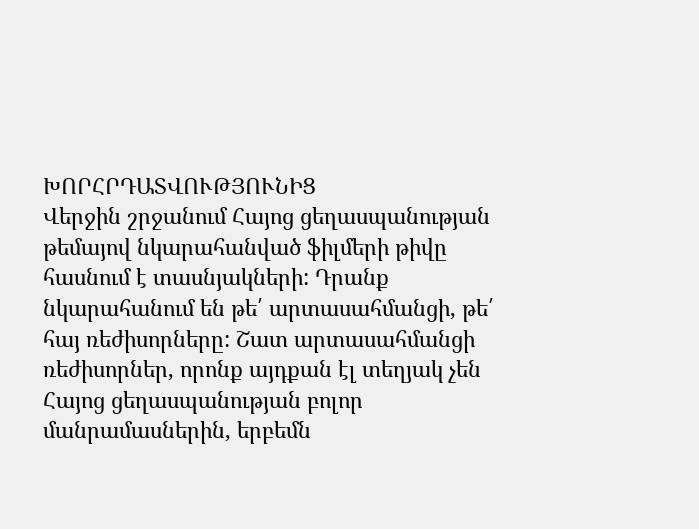ԽՈՐՀՐԴԱՏՎՈՒԹՅՈՒՆԻՑ
Վերջին շրջանում Հայոց ցեղասպանության թեմայով նկարահանված ֆիլմերի թիվը հասնում է տասնյակների: Դրանք նկարահանում են թե՛ արտասահմանցի, թե՛ հայ ռեժիսորները: Շատ արտասահմանցի ռեժիսորներ, որոնք այդքան էլ տեղյակ չեն Հայոց ցեղասպանության բոլոր մանրամասներին, երբեմն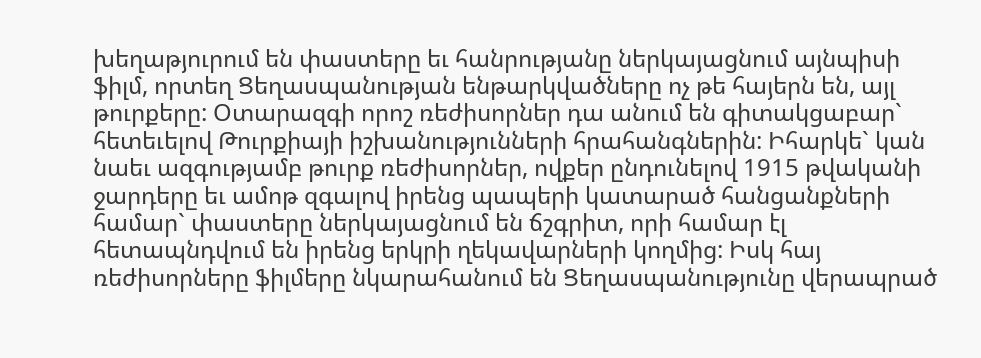խեղաթյուրում են փաստերը եւ հանրությանը ներկայացնում այնպիսի ֆիլմ, որտեղ Ցեղասպանության ենթարկվածները ոչ թե հայերն են, այլ թուրքերը: Օտարազգի որոշ ռեժիսորներ դա անում են գիտակցաբար` հետեւելով Թուրքիայի իշխանությունների հրահանգներին: Իհարկե` կան նաեւ ազգությամբ թուրք ռեժիսորներ, ովքեր ընդունելով 1915 թվականի ջարդերը եւ ամոթ զգալով իրենց պապերի կատարած հանցանքների համար` փաստերը ներկայացնում են ճշգրիտ, որի համար էլ հետապնդվում են իրենց երկրի ղեկավարների կողմից: Իսկ հայ ռեժիսորները ֆիլմերը նկարահանում են Ցեղասպանությունը վերապրած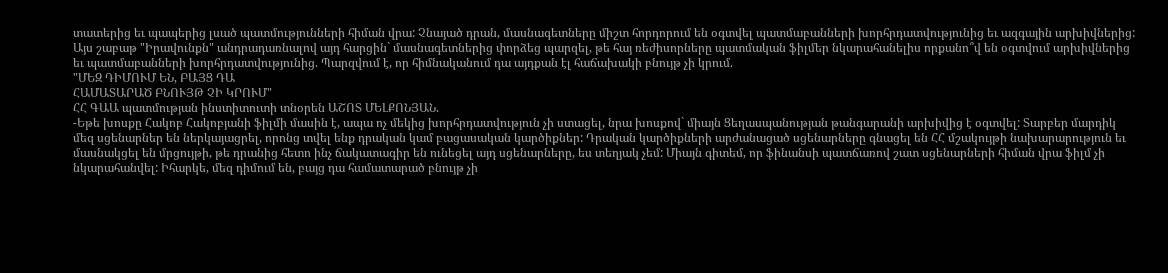տատերից եւ պապերից լսած պատմությունների հիման վրա: Չնայած դրան, մասնագետները միշտ հորդորում են օգտվել պատմաբանների խորհրդատվությունից եւ ազգային արխիվներից: Այս շաբաթ "Իրավունքն" անդրադառնալով այդ հարցին` մասնագետներից փորձեց պարզել, թե հայ ռեժիսորները պատմական ֆիլմեր նկարահանելիս որքանո՞վ են օգտվում արխիվներից եւ պատմաբանների խորհրդատվությունից. Պարզվում է, որ հիմնականում դա այդքան էլ հաճախակի բնույթ չի կրում.
"ՄԵԶ ԴԻՄՈՒՄ ԵՆ, ԲԱՅՑ ԴԱ
ՀԱՄԱՏԱՐԱԾ ԲՆՈՒՅԹ ՉԻ ԿՐՈՒՄ"
ՀՀ ԳԱԱ պատմության ինստիտուտի տնօրեն ԱՇՈՏ ՄԵԼՔՈՆՅԱՆ.
-Եթե խոսքը Հակոբ Հակոբյանի ֆիլմի մասին է, ապա ոչ մեկից խորհրդատվություն չի ստացել, նրա խոսքով` միայն Ցեղասպանության թանգարանի արխիվից է օգտվել: Տարբեր մարդիկ մեզ սցենարներ են ներկայացրել, որոնց տվել ենք դրական կամ բացասական կարծիքներ: Դրական կարծիքների արժանացած սցենարները գնացել են ՀՀ մշակույթի նախարարություն եւ մասնակցել են մրցույթի, թե դրանից հետո ինչ ճակատագիր են ունեցել այդ սցենարները, ես տեղյակ չեմ: Միայն գիտեմ, որ ֆինանսի պատճառով շատ սցենարների հիման վրա ֆիլմ չի նկարահանվել: Իհարկե, մեզ դիմում են, բայց դա համատարած բնույթ չի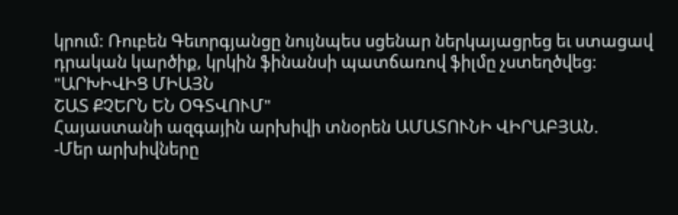կրում: Ռուբեն Գեւորգյանցը նույնպես սցենար ներկայացրեց եւ ստացավ դրական կարծիք, կրկին ֆինանսի պատճառով ֆիլմը չստեղծվեց:
"ԱՐԽԻՎԻՑ ՄԻԱՅՆ
ՇԱՏ ՔՉԵՐՆ ԵՆ ՕԳՏՎՈՒՄ"
Հայաստանի ազգային արխիվի տնօրեն ԱՄԱՏՈՒՆԻ ՎԻՐԱԲՅԱՆ.
-Մեր արխիվները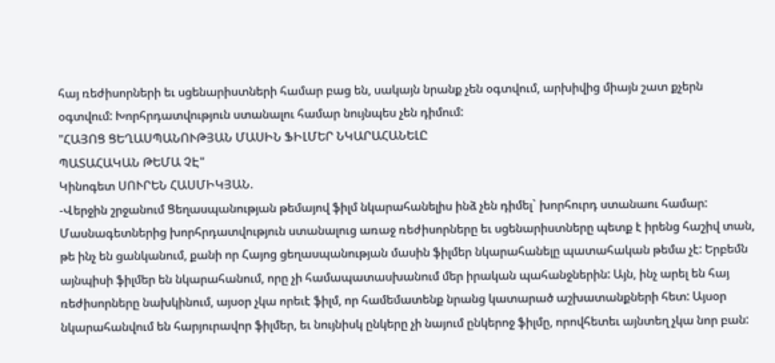հայ ռեժիսորների եւ սցենարիստների համար բաց են, սակայն նրանք չեն օգտվում, արխիվից միայն շատ քչերն օգտվում: Խորհրդատվություն ստանալու համար նույնպես չեն դիմում:
"ՀԱՅՈՑ ՑԵՂԱՍՊԱՆՈՒԹՅԱՆ ՄԱՍԻՆ ՖԻԼՄԵՐ ՆԿԱՐԱՀԱՆԵԼԸ
ՊԱՏԱՀԱԿԱՆ ԹԵՄԱ ՉԷ"
Կինոգետ ՍՈՒՐԵՆ ՀԱՍՄԻԿՅԱՆ.
-Վերջին շրջանում Ցեղասպանության թեմայով ֆիլմ նկարահանելիս ինձ չեն դիմել` խորհուրդ ստանաու համար: Մասնագետներից խորհրդատվություն ստանալուց առաջ ռեժիսորները եւ սցենարիստները պետք է իրենց հաշիվ տան, թե ինչ են ցանկանում, քանի որ Հայոց ցեղասպանության մասին ֆիլմեր նկարահանելը պատահական թեմա չէ: Երբեմն այնպիսի ֆիլմեր են նկարահանում, որը չի համապատասխանում մեր իրական պահանջներին: Այն, ինչ արել են հայ ռեժիսորները նախկինում, այսօր չկա որեւէ ֆիլմ, որ համեմատենք նրանց կատարած աշխատանքների հետ: Այսօր նկարահանվում են հարյուրավոր ֆիլմեր, եւ նույնիսկ ընկերը չի նայում ընկերոջ ֆիլմը, որովհետեւ այնտեղ չկա նոր բան: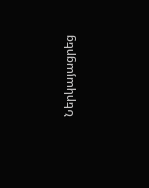Ներկայացրեց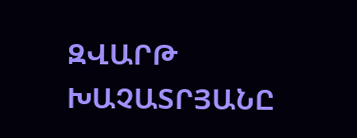ԶՎԱՐԹ ԽԱՉԱՏՐՅԱՆԸ